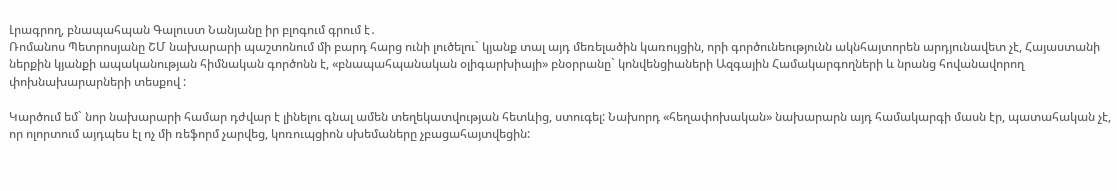Լրագրող, բնապահպան Գալուստ Նանյանը իր բլոգում գրում է․
Ռոմանոս Պետրոսյանը ՇՄ նախարարի պաշտոնում մի բարդ հարց ունի լուծելու` կյանք տալ այդ մեռելածին կառույցին, որի գործունեությունն ակնհայտորեն արդյունավետ չէ, Հայաստանի ներքին կյանքի ապականության հիմնական գործոնն է, «բնապահպանական օլիգարխիայի» բնօրրանը` կոնվենցիաների Ազգային Համակարգողների և նրանց հովանավորող փոխնախարարների տեսքով :

Կարծում եմ` նոր նախարարի համար դժվար է լինելու գնալ ամեն տեղեկատվության հետևից, ստուգել: Նախորդ «հեղափոխական» նախարարն այդ համակարգի մասն էր, պատահական չէ, որ ոլորտում այդպես էլ ոչ մի ռեֆորմ չարվեց, կոռուպցիոն սխեմաները չբացահայտվեցին: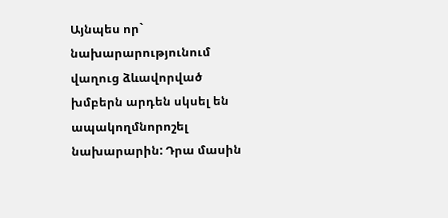Այնպես որ` նախարարությունում վաղուց ձևավորված խմբերն արդեն սկսել են ապակողմնորոշել նախարարին: Դրա մասին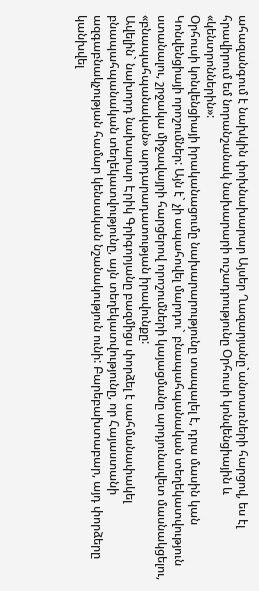ահազանգում է նախկին փոխնախարար Այսեր Ղազարյանը`անտառների հարցով, ես էլ հրավիրում եմ նորանշանակ նախարարի ուշադրությունը Օրհուսի կոնվենցիային և «կենտրոններին»:
Օրհուսի կոնվենցիայի իրականացումը նախարարությունը տապալել է, դրա մասին կան Կոնվենցիայի որոշումներ: Այն է` չի ապահովել մարդու` բնապահպանական տեղեկատվություն ստանալու, շրջակա միջավայրի հարցերով որոշումների կայացմանը արդյունավետ մասնակցելու, «բնապահպանական» արդարադատության իրավունքը:
Ավելին` նախորդ նախարար Էրիկ Գրիգորյանը բազմիցս փորձել է սահմանափակել բնապահպանական տեղեկատվությունը, այն տեղեկատվությունը, որ Հայաստանի ազգաբնակչության համար կենսական նշանակություն ունի: Բարեբախտաբար, այդ փորձերը կանխվել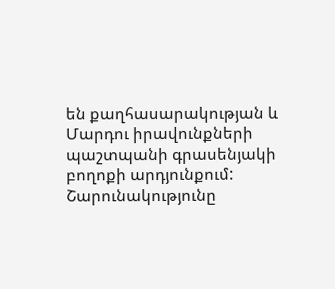են քաղհասարակության և Մարդու իրավունքների պաշտպանի գրասենյակի բողոքի արդյունքում:
Շարունակությունը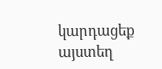կարդացեք այստեղ